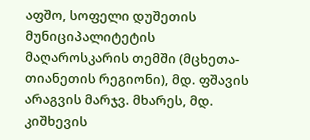აფშო, სოფელი დუშეთის მუნიციპალიტეტის მაღაროსკარის თემში (მცხეთა-თიანეთის რეგიონი), მდ. ფშავის არაგვის მარჯვ. მხარეს, მდ. კიშხევის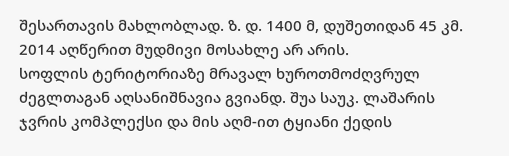შესართავის მახლობლად. ზ. დ. 1400 მ, დუშეთიდან 45 კმ. 2014 აღწერით მუდმივი მოსახლე არ არის.
სოფლის ტერიტორიაზე მრავალ ხუროთმოძღვრულ ძეგლთაგან აღსანიშნავია გვიანდ. შუა საუკ. ლაშარის ჯვრის კომპლექსი და მის აღმ-ით ტყიანი ქედის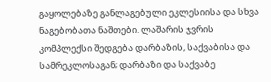გაყოლებაზე განლაგებული ეკლესიისა და სხვა ნაგებობათა ნაშთები. ლაშარის ჯვრის კომპლექსი შედგება დარბაზის, საქვაბისა და სამრეკლოსაგან; დარბაზი და საქვაბე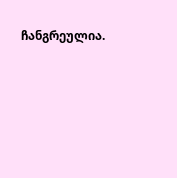ჩანგრეულია.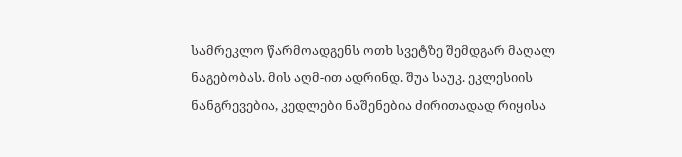სამრეკლო წარმოადგენს ოთხ სვეტზე შემდგარ მაღალ ნაგებობას. მის აღმ-ით ადრინდ. შუა საუკ. ეკლესიის ნანგრევებია, კედლები ნაშენებია ძირითადად რიყისა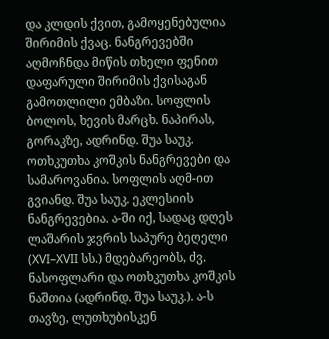და კლდის ქვით, გამოყენებულია შირიმის ქვაც. ნანგრევებში აღმოჩნდა მიწის თხელი ფენით დაფარული შირიმის ქვისაგან გამოთლილი ემბაზი. სოფლის ბოლოს, ხევის მარცხ. ნაპირას, გორაკზე, ადრინდ. შუა საუკ. ოთხკუთხა კოშკის ნანგრევები და სამაროვანია. სოფლის აღმ-ით გვიანდ. შუა საუკ. ეკლესიის ნანგრევებია. ა-ში იქ, სადაც დღეს ლაშარის ჯვრის საპურე ბეღელი (XVI–XVII სს.) მდებარეობს, ძვ. ნასოფლარი და ოთხკუთხა კოშკის ნაშთია (ადრინდ. შუა საუკ.). ა-ს თავზე, ლუთხუბისკენ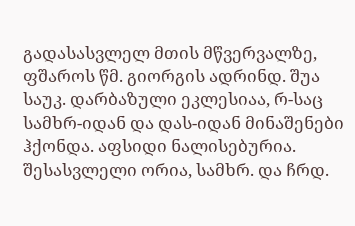გადასასვლელ მთის მწვერვალზე, ფშაროს წმ. გიორგის ადრინდ. შუა საუკ. დარბაზული ეკლესიაა, რ-საც სამხრ-იდან და დას-იდან მინაშენები ჰქონდა. აფსიდი ნალისებურია. შესასვლელი ორია, სამხრ. და ჩრდ.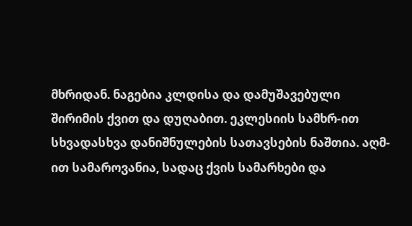მხრიდან. ნაგებია კლდისა და დამუშავებული შირიმის ქვით და დუღაბით. ეკლესიის სამხრ-ით სხვადასხვა დანიშნულების სათავსების ნაშთია. აღმ-ით სამაროვანია, სადაც ქვის სამარხები და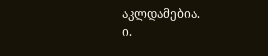აკლდამებია.
ი.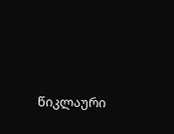წიკლაური